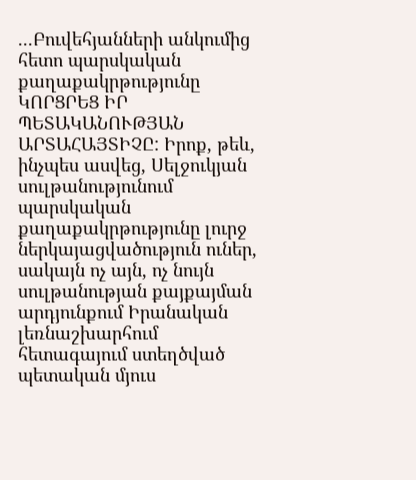...Բուվեհյանների անկումից հետո պարսկական քաղաքակրթությունը ԿՈՐՑՐԵՑ ԻՐ ՊԵՏԱԿԱՆՈՒԹՅԱՆ ԱՐՏԱՀԱՅՏԻՉԸ: Իրոք, թեև, ինչպես ասվեց, Սելջուկյան սուլթանությունում պարսկական քաղաքակրթությունը լուրջ ներկայացվածություն ուներ, սակայն ոչ այն, ոչ նույն սուլթանության քայքայման արդյունքում Իրանական լեռնաշխարհում հետագայում ստեղծված պետական մյուս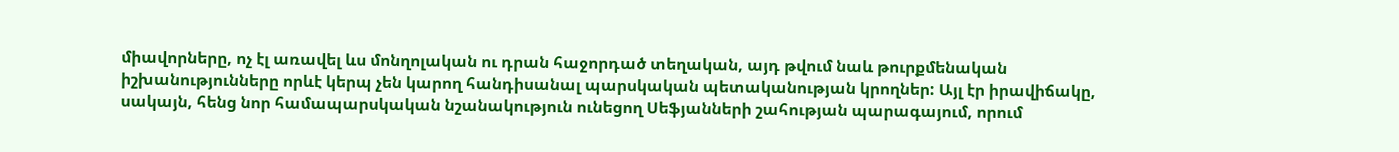միավորները, ոչ էլ առավել ևս մոնղոլական ու դրան հաջորդած տեղական, այդ թվում նաև թուրքմենական իշխանությունները որևէ կերպ չեն կարող հանդիսանալ պարսկական պետականության կրողներ: Այլ էր իրավիճակը, սակայն, հենց նոր համապարսկական նշանակություն ունեցող Սեֆյանների շահության պարագայում, որում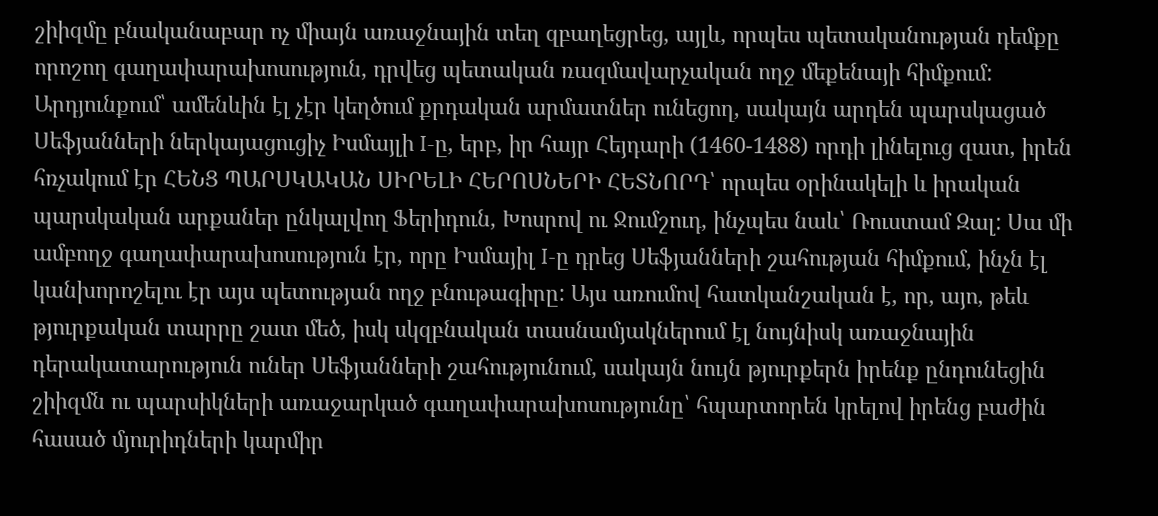շիիզմը բնականաբար ոչ միայն առաջնային տեղ զբաղեցրեց, այլև, որպես պետականության դեմքը որոշող գաղափարախոսություն, դրվեց պետական ռազմավարչական ողջ մեքենայի հիմքում: Արդյունքում՝ ամենևին էլ չէր կեղծում քրդական արմատներ ունեցող, սակայն արդեն պարսկացած Սեֆյանների ներկայացուցիչ Իսմայլի I-ը, երբ, իր հայր Հեյդարի (1460-1488) որդի լինելուց զատ, իրեն հռչակում էր ՀԵՆՑ ՊԱՐՍԿԱԿԱՆ ՍԻՐԵԼԻ ՀԵՐՈՍՆԵՐԻ ՀԵՏՆՈՐԴ՝ որպես օրինակելի և իրական պարսկական արքաներ ընկալվող Ֆերիդուն, Խոսրով ու Ջումշուդ, ինչպես նաև՝ Ռուստամ Զալ: Սա մի ամբողջ գաղափարախոսություն էր, որը Իսմայիլ I-ը դրեց Սեֆյանների շահության հիմքում, ինչն էլ կանխորոշելու էր այս պետության ողջ բնութագիրը: Այս առումով հատկանշական է, որ, այո, թեև թյուրքական տարրը շատ մեծ, իսկ սկզբնական տասնամյակներում էլ նույնիսկ առաջնային դերակատարություն ուներ Սեֆյանների շահությունում, սակայն նույն թյուրքերն իրենք ընդունեցին շիիզմն ու պարսիկների առաջարկած գաղափարախոսությունը՝ հպարտորեն կրելով իրենց բաժին հասած մյուրիդների կարմիր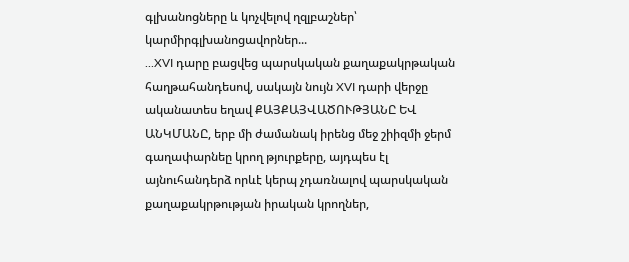գլխանոցները և կոչվելով ղզլբաշներ՝ կարմիրգլխանոցավորներ...
...XVI դարը բացվեց պարսկական քաղաքակրթական հաղթահանդեսով, սակայն նույն XVI դարի վերջը ականատես եղավ ՔԱՅՔԱՅՎԱԾՈՒԹՅԱՆԸ ԵՎ ԱՆԿՄԱՆԸ, երբ մի ժամանակ իրենց մեջ շիիզմի ջերմ գաղափարնեը կրող թյուրքերը, այդպես էլ այնուհանդերձ որևէ կերպ չդառնալով պարսկական քաղաքակրթության իրական կրողներ,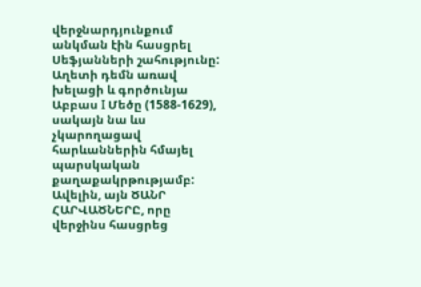վերջնարդյունքում անկման էին հասցրել Սեֆյանների շահությունը: Աղետի դեմն առավ խելացի և գործունյա Աբբաս I Մեծը (1588-1629), սակայն նա ևս չկարողացավ հարևաններին հմայել պարսկական քաղաքակրթությամբ: Ավելին, այն ԾԱՆՐ ՀԱՐՎԱԾՆԵՐԸ, որը վերջինս հասցրեց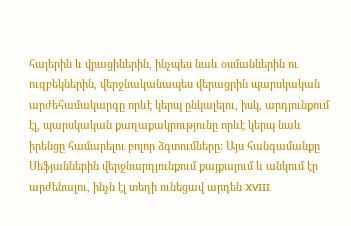հայերին և վրացիներին, ինչպես նաև օսմաններին ու ուզբեկներին, վերջնականապես վերացրին պարսկական արժեհամակարգը որևէ կերպ ընկալելու, իսկ, արդյունքում էլ, պարսկական քաղաքակրությունը որևէ կերպ նաև իրենցը համարելու բոլոր ձգտումները: Այս հանգամանքը Սեֆյաններին վերջնարդյունքում քայքայում և անկում էր արժենալու, ինչն էլ տեղի ունեցավ արդեն XVIII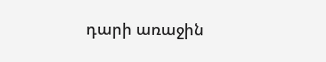դարի առաջին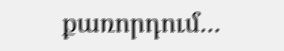քառորդում...